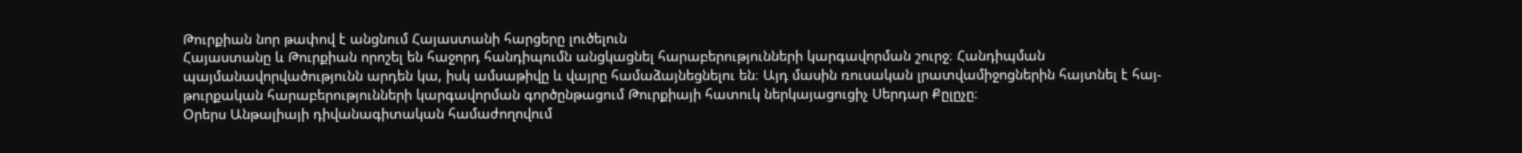Թուրքիան նոր թափով է անցնում Հայաստանի հարցերը լուծելուն
Հայաստանը և Թուրքիան որոշել են հաջորդ հանդիպումն անցկացնել հարաբերությունների կարգավորման շուրջ։ Հանդիպման պայմանավորվածությունն արդեն կա, իսկ ամսաթիվը և վայրը համաձայնեցնելու են։ Այդ մասին ռուսական լրատվամիջոցներին հայտնել է հայ-թուրքական հարաբերությունների կարգավորման գործընթացում Թուրքիայի հատուկ ներկայացուցիչ Սերդար Քըլըչը։
Օրերս Անթալիայի դիվանագիտական համաժողովում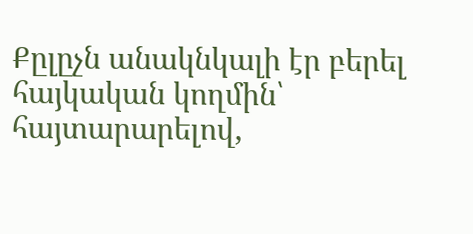Քըլըչն անակնկալի էր բերել հայկական կողմին՝ հայտարարելով,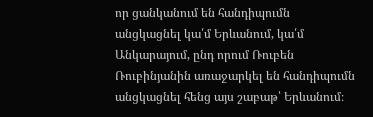որ ցանկանում են հանդիպումն անցկացնել կա՛մ Երևանում, կա՛մ Անկարայում, ընդ որում Ռուբեն Ռուբինյանին առաջարկել են հանդիպումն անցկացնել հենց այս շաբաթ՝ Երևանում։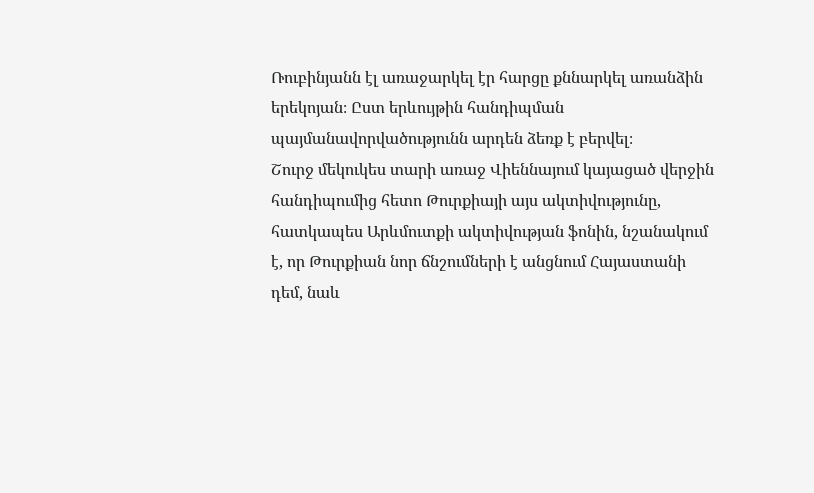Ռուբինյանն էլ առաջարկել էր հարցը քննարկել առանձին երեկոյան։ Ըստ երևույթին հանդիպման պայմանավորվածությունն արդեն ձեռք է բերվել։
Շուրջ մեկուկես տարի առաջ Վիեննայում կայացած վերջին հանդիպումից հետո Թուրքիայի այս ակտիվությունը, հատկապես Արևմուտքի ակտիվության ֆոնին, նշանակում է, որ Թուրքիան նոր ճնշումների է անցնում Հայաստանի դեմ, նաև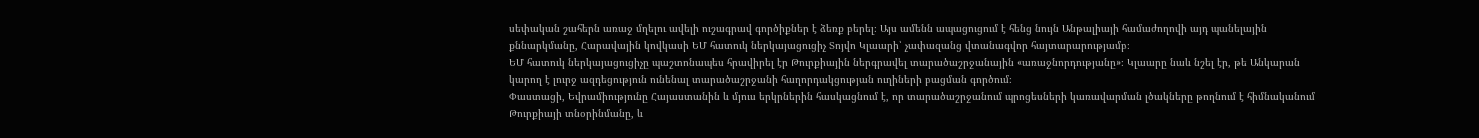սեփական շահերն առաջ մղելու ավելի ուշագրավ գործիքներ է ձեռք բերել։ Այս ամենն ապացուցում է հենց նույն Անթալիայի համաժողովի այդ պանելային քննարկմանը, Հարավային կովկասի ԵՄ հատուկ ներկայացուցիչ Տոյվո Կլաարի՝ չափազանց վտանագվոր հայտարարությամբ։
ԵՄ հատուկ ներկայացուցիչը պաշտոնապես հրավիրել էր Թուրքիային ներգրավել տարածաշրջանային «առաջնորդությանը»։ Կլաարը նաև նշել էր, թե Անկարան կարող է լուրջ ազդեցություն ունենալ տարածաշրջանի հաղորդակցության ուղիների բացման գործում։
Փաստացի, Եվրամիությունը Հայաստանին և մյուս երկրներին հասկացնում է, որ տարածաշրջանում պրոցեսների կառավարման լծակները թողնում է հիմնականում Թուրքիայի տնօրինմանը, և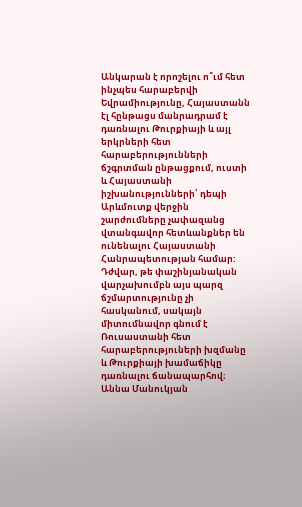Անկարան է որոշելու ո՞ւմ հետ ինչպես հարաբերվի Եվրամիությունը, Հայաստանն էլ հընթացս մանրադրամ է դառնալու Թուրքիայի և այլ երկրների հետ հարաբերությունների ճշգրտման ընթացքում, ուստի և Հայաստանի իշխանությունների՝ դեպի Արևմուտք վերջին շարժումները չափազանց վտանգավոր հետևանքներ են ունենալու Հայաստանի Հանրապետության համար: Դժվար, թե փաշինյանական վարչախումբն այս պարզ ճշմարտությունը չի հասկանում, սակայն միտումնավոր գնում է Ռուսաստանի հետ հարաբերություների խզմանը և Թուրքիայի խամաճիկը դառնալու ճանապարհով։
Աննա Մանուկյան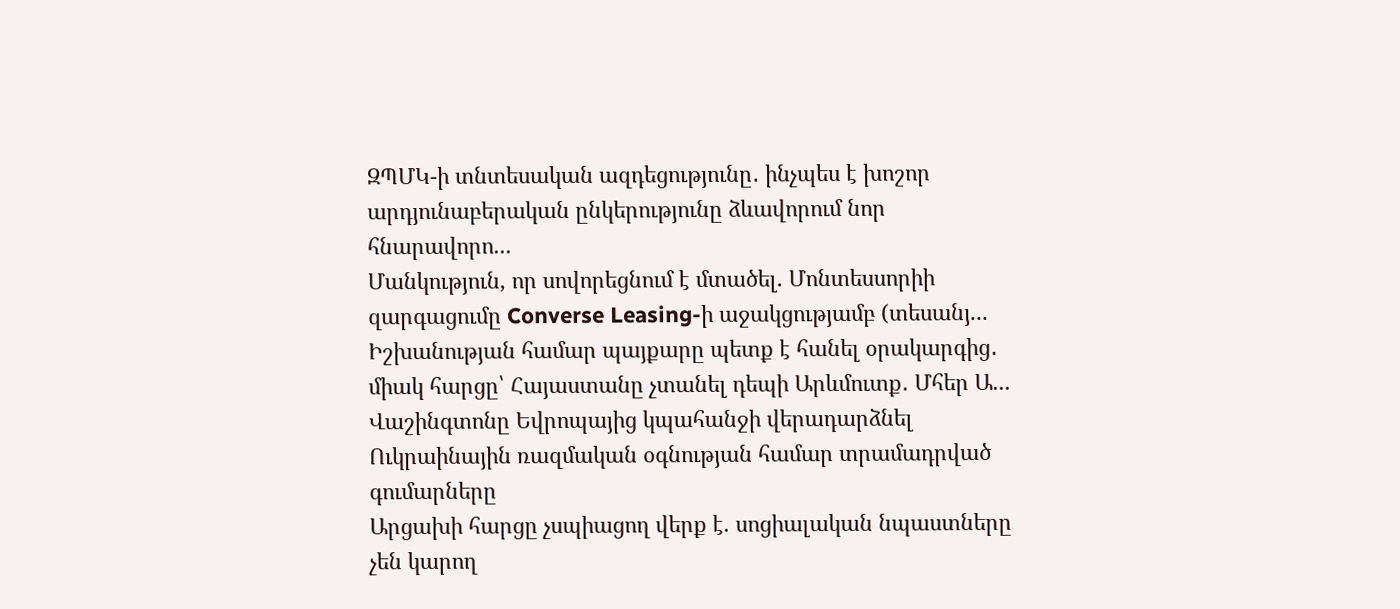ԶՊՄԿ-ի տնտեսական ազդեցությունը․ ինչպես է խոշոր արդյունաբերական ընկերությունը ձևավորում նոր հնարավորո...
Մանկություն, որ սովորեցնում է մտածել. Մոնտեսսորիի զարգացումը Converse Leasing-ի աջակցությամբ (տեսանյ...
Իշխանության համար պայքարը պետք է հանել օրակարգից․ միակ հարցը՝ Հայաստանը չտանել դեպի Արևմուտք․ Մհեր Ա...
Վաշինգտոնը Եվրոպայից կպահանջի վերադարձնել Ուկրաինային ռազմական օգնության համար տրամադրված գումարները
Արցախի հարցը չսպիացող վերք է. սոցիալական նպաստները չեն կարող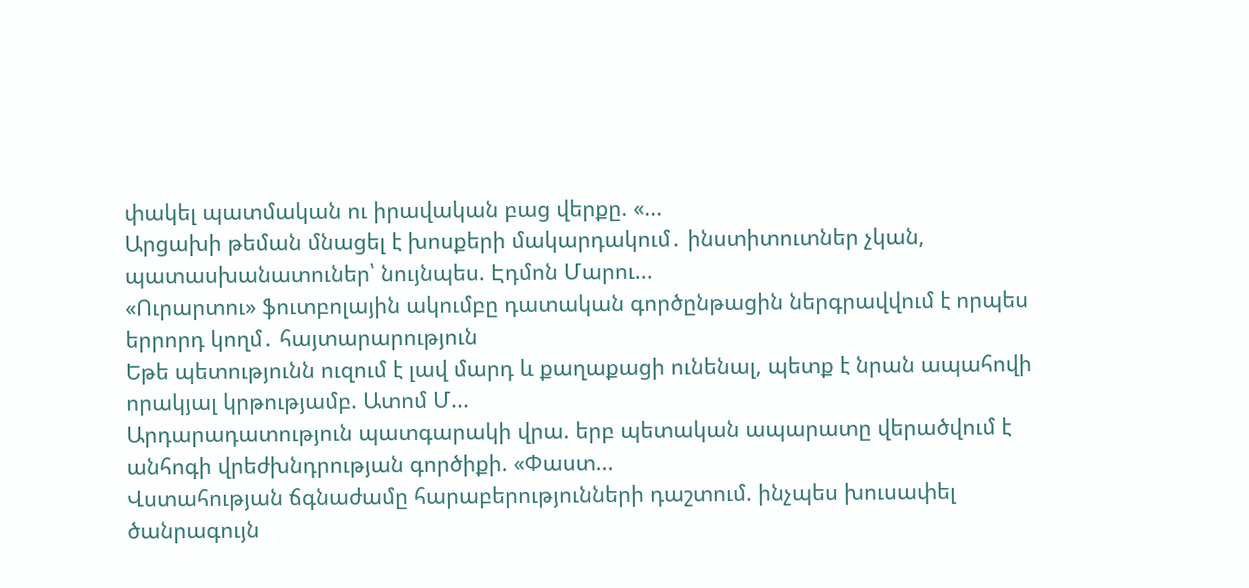փակել պատմական ու իրավական բաց վերքը. «...
Արցախի թեման մնացել է խոսքերի մակարդակում․ ինստիտուտներ չկան, պատասխանատուներ՝ նույնպես. Էդմոն Մարու...
«Ուրարտու» ֆուտբոլային ակումբը դատական գործընթացին ներգրավվում է որպես երրորդ կողմ․ հայտարարություն
Եթե պետությունն ուզում է լավ մարդ և քաղաքացի ունենալ, պետք է նրան ապահովի որակյալ կրթությամբ. Ատոմ Մ...
Արդարադատություն պատգարակի վրա. երբ պետական ապարատը վերածվում է անհոգի վրեժխնդրության գործիքի. «Փաստ...
Վստահության ճգնաժամը հարաբերությունների դաշտում. ինչպես խուսափել ծանրագույն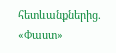հետևանքներից. «Փաստ»